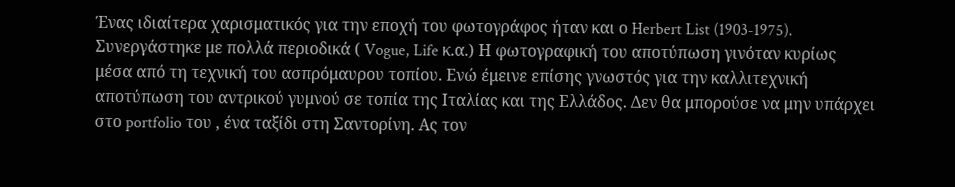Ένας ιδιαίτερα χαρισματικός για την εποχή του φωτογράφος ήταν και ο Herbert List (1903-1975). Συνεργάστηκε με πολλά περιοδικά ( Vogue, Life κ.α.) Η φωτογραφική του αποτύπωση γινόταν κυρίως μέσα από τη τεχνική του ασπρόμαυρου τοπίου. Ενώ έμεινε επίσης γνωστός για την καλλιτεχνική αποτύπωση του αντρικού γυμνού σε τοπία της Ιταλίας και της Ελλάδος. Δεν θα μπορούσε να μην υπάρχει στο portfolio του , ένα ταξίδι στη Σαντορίνη. Ας τον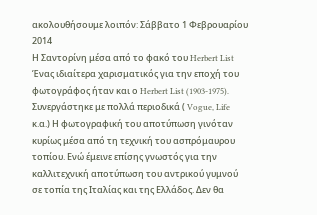ακολουθήσουμε λοιπόν: Σάββατο 1 Φεβρουαρίου 2014
Η Σαντορίνη μέσα από το φακό του Herbert List
Ένας ιδιαίτερα χαρισματικός για την εποχή του φωτογράφος ήταν και ο Herbert List (1903-1975). Συνεργάστηκε με πολλά περιοδικά ( Vogue, Life κ.α.) Η φωτογραφική του αποτύπωση γινόταν κυρίως μέσα από τη τεχνική του ασπρόμαυρου τοπίου. Ενώ έμεινε επίσης γνωστός για την καλλιτεχνική αποτύπωση του αντρικού γυμνού σε τοπία της Ιταλίας και της Ελλάδος. Δεν θα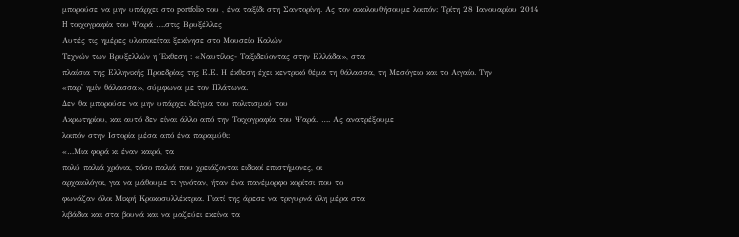μπορούσε να μην υπάρχει στο portfolio του , ένα ταξίδι στη Σαντορίνη. Ας τον ακολουθήσουμε λοιπόν: Τρίτη 28 Ιανουαρίου 2014
H τοιχογραφία του Ψαρά ….στις Βρυξέλλες
Αυτές τις ημέρες υλοποιείται ξεκίνησε στο Μουσείο Καλών
Τεχνών των Βρυξελλών η Έκθεση : «Ναυτίλος- Ταξιδεύοντας στην Ελλάδα», στα
πλαίσια της Ελληνικής Προεδρίας της Ε.Ε. Η έκθεση έχει κεντρικό θέμα τη θάλασσα, τη Μεσόγειο και το Αιγαίο. Την
«παρ' ημίν θάλασσα», σύμφωνα με τον Πλάτωνα.
Δεν θα μπορούσε να μην υπάρχει δείγμα του πολιτισμού του
Ακρωτηρίου, και αυτό δεν είναι άλλο από την Τοιχογραφία του Ψαρά. …. Ας ανατρέξουμε
λοιπόν στην Ιστορία μέσα από ένα παραμύθι:
«…Μια φορά κι έναν καιρό, τα
πολύ παλιά χρόνια, τόσο παλιά που χρειάζονται ειδικοί επιστήμονες, οι
αρχαιολόγοι, για να μάθουμε τι γινόταν, ήταν ένα πανέμορφο κορίτσι που το
φωνάζαν όλοι Μικρή Κροκοσυλλέκτρια. Γιατί της άρεσε να τριγυρνά όλη μέρα στα
λιβάδια και στα βουνά και να μαζεύει εκείνα τα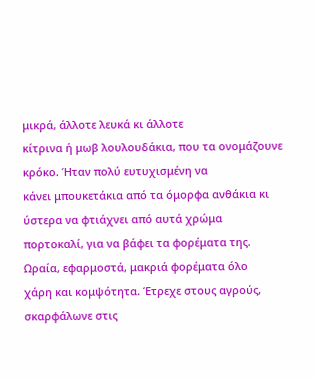μικρά, άλλοτε λευκά κι άλλοτε
κίτρινα ή μωβ λουλουδάκια, που τα ονομάζουνε κρόκο. Ήταν πολύ ευτυχισμένη να
κάνει μπουκετάκια από τα όμορφα ανθάκια κι ύστερα να φτιάχνει από αυτά χρώμα
πορτοκαλί, για να βάφει τα φορέματα της. Ωραία, εφαρμοστά, μακριά φορέματα όλο
χάρη και κομψότητα. Έτρεχε στους αγρούς, σκαρφάλωνε στις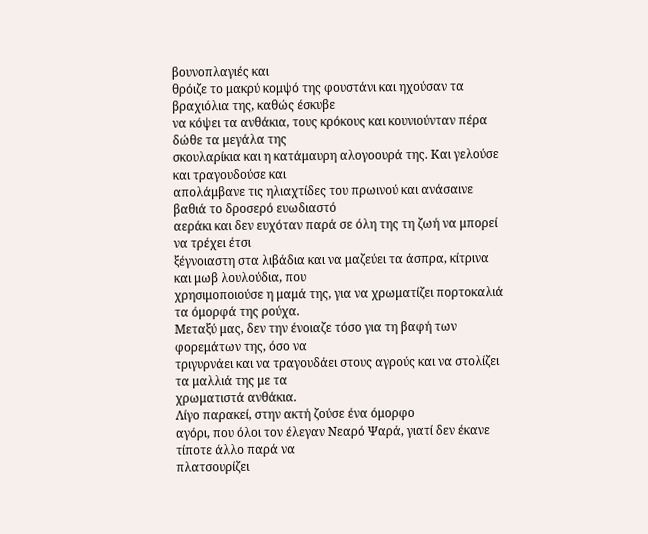βουνοπλαγιές και
θρόιζε το μακρύ κομψό της φουστάνι και ηχούσαν τα βραχιόλια της, καθώς έσκυβε
να κόψει τα ανθάκια, τους κρόκους και κουνιούνταν πέρα δώθε τα μεγάλα της
σκουλαρίκια και η κατάμαυρη αλογοουρά της. Και γελούσε και τραγουδούσε και
απολάμβανε τις ηλιαχτίδες του πρωινού και ανάσαινε βαθιά το δροσερό ευωδιαστό
αεράκι και δεν ευχόταν παρά σε όλη της τη ζωή να μπορεί να τρέχει έτσι
ξέγνοιαστη στα λιβάδια και να μαζεύει τα άσπρα, κίτρινα και μωβ λουλούδια, που
χρησιμοποιούσε η μαμά της, για να χρωματίζει πορτοκαλιά τα όμορφά της ρούχα.
Μεταξύ μας, δεν την ένοιαζε τόσο για τη βαφή των φορεμάτων της, όσο να
τριγυρνάει και να τραγουδάει στους αγρούς και να στολίζει τα μαλλιά της με τα
χρωματιστά ανθάκια.
Λίγο παρακεί, στην ακτή ζούσε ένα όμορφο
αγόρι, που όλοι τον έλεγαν Νεαρό Ψαρά, γιατί δεν έκανε τίποτε άλλο παρά να
πλατσουρίζει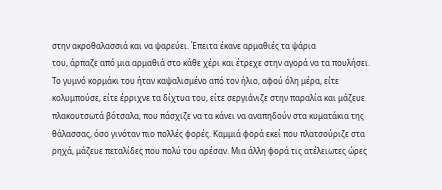στην ακροθαλασσιά και να ψαρεύει. Έπειτα έκανε αρμαθιές τα ψάρια
του, άρπαζε από μια αρμαθιά στο κάθε χέρι και έτρεχε στην αγορά να τα πουλήσει.
Το γυμνό κορμάκι του ήταν καψαλισμένο από τον ήλιο, αφού όλη μέρα, είτε
κολυμπούσε, είτε έρριχνε τα δίχτυα του, είτε σεργιάνιζε στην παραλία και μάζευε
πλακουτσωτά βότσαλα, που πάσχιζε να τα κάνει να αναπηδούν στα κυματάκια της
θάλασσας, όσο γινόταν πιο πολλές φορές. Καμμιά φορά εκεί που πλατσούριζε στα
ρηχά, μάζευε πεταλίδες που πολύ του αρέσαν. Μια άλλη φορά τις ατέλειωτες ώρες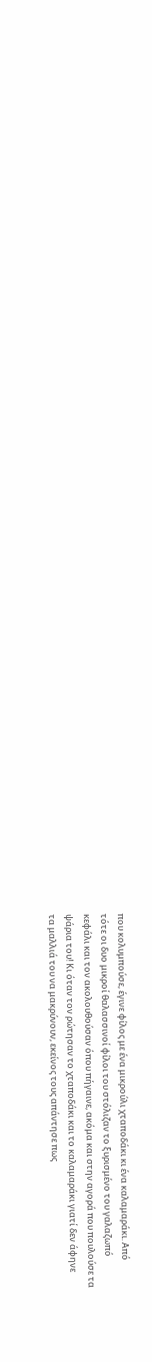που κολυμπούσε, έγινε φίλος με ένα μικρούλι χταποδάκι κι ένα καλαμαράκι. Από
τότε οι δυο μικροί θαλασσινοί φίλοι του στόλιζαν το ξυρισμένο του γαλαζωπό
κεφάλι και τον ακολoυθούσαν όπου πήγαινε, ακόμα και στην αγορά που πουλούσε τα
ψάρια του! Κι όταν τον ρώτησαν το χταποδάκι και το καλαμαράκι γιατί δεν άφηνε
τα μαλλιά του να μακρύνουν, εκείνος τους απάντησε πως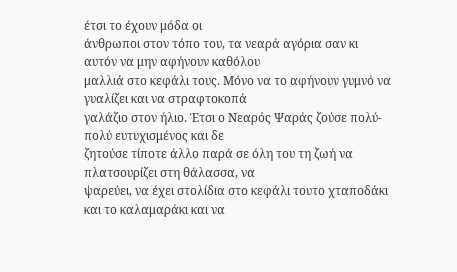έτσι το έχουν μόδα οι
άνθρωποι στον τόπο του, τα νεαρά αγόρια σαν κι αυτόν να μην αφήνουν καθόλου
μαλλιά στο κεφάλι τους. Μόνο να το αφήνουν γυμνό να γυαλίζει και να στραφτοκοπά
γαλάζιο στον ήλιο. Έτσι ο Νεαρός Ψαράς ζούσε πολύ-πολύ ευτυχισμένος και δε
ζητούσε τίποτε άλλο παρά σε όλη του τη ζωή να πλατσουρίζει στη θάλασσα, να
ψαρεύει, να έχει στολίδια στο κεφάλι τουτο χταποδάκι και το καλαμαράκι και να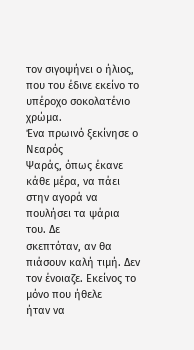τον σιγοψήνει ο ήλιος, που του έδινε εκείνο το υπέροχο σοκολατένιο χρώμα.
Ένα πρωινό ξεκίνησε ο Νεαρός
Ψαράς, όπως έκανε κάθε μέρα, να πάει στην αγορά να πουλήσει τα ψάρια του. Δε
σκεπτόταν, αν θα πιάσουν καλή τιμή. Δεν τον ένοιαζε. Εκείνος το μόνο που ήθελε
ήταν να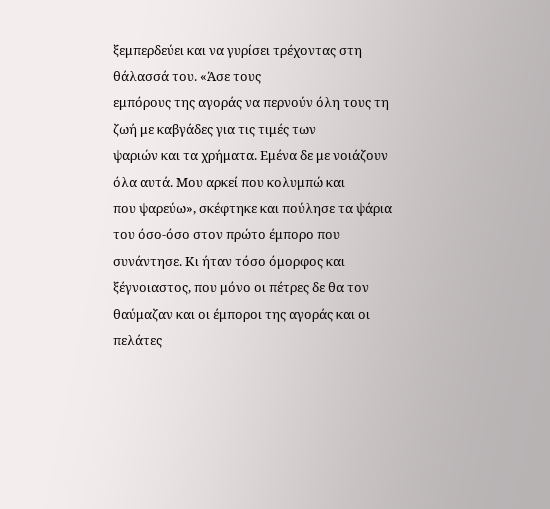ξεμπερδεύει και να γυρίσει τρέχοντας στη θάλασσά του. «Άσε τους
εμπόρους της αγοράς να περνούν όλη τους τη ζωή με καβγάδες για τις τιμές των
ψαριών και τα χρήματα. Εμένα δε με νοιάζουν όλα αυτά. Μου αρκεί που κολυμπώ και
που ψαρεύω», σκέφτηκε και πούλησε τα ψάρια του όσο-όσο στον πρώτο έμπορο που
συνάντησε. Κι ήταν τόσο όμορφος και ξέγνοιαστος, που μόνο οι πέτρες δε θα τον
θαύμαζαν και οι έμποροι της αγοράς και οι πελάτες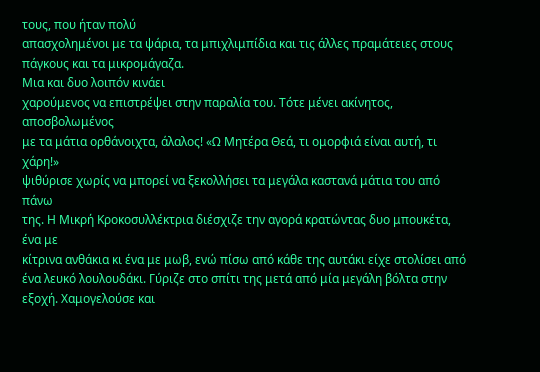τους, που ήταν πολύ
απασχολημένοι με τα ψάρια, τα μπιχλιμπίδια και τις άλλες πραμάτειες στους
πάγκους και τα μικρομάγαζα.
Μια και δυο λοιπόν κινάει
χαρούμενος να επιστρέψει στην παραλία του. Τότε μένει ακίνητος, αποσβολωμένος
με τα μάτια ορθάνοιχτα, άλαλος! «Ω Μητέρα Θεά, τι ομορφιά είναι αυτή, τι χάρη!»
ψιθύρισε χωρίς να μπορεί να ξεκολλήσει τα μεγάλα καστανά μάτια του από πάνω
της. Η Μικρή Κροκοσυλλέκτρια διέσχιζε την αγορά κρατώντας δυο μπουκέτα, ένα με
κίτρινα ανθάκια κι ένα με μωβ, ενώ πίσω από κάθε της αυτάκι είχε στολίσει από
ένα λευκό λουλουδάκι. Γύριζε στο σπίτι της μετά από μία μεγάλη βόλτα στην
εξοχή. Χαμογελούσε και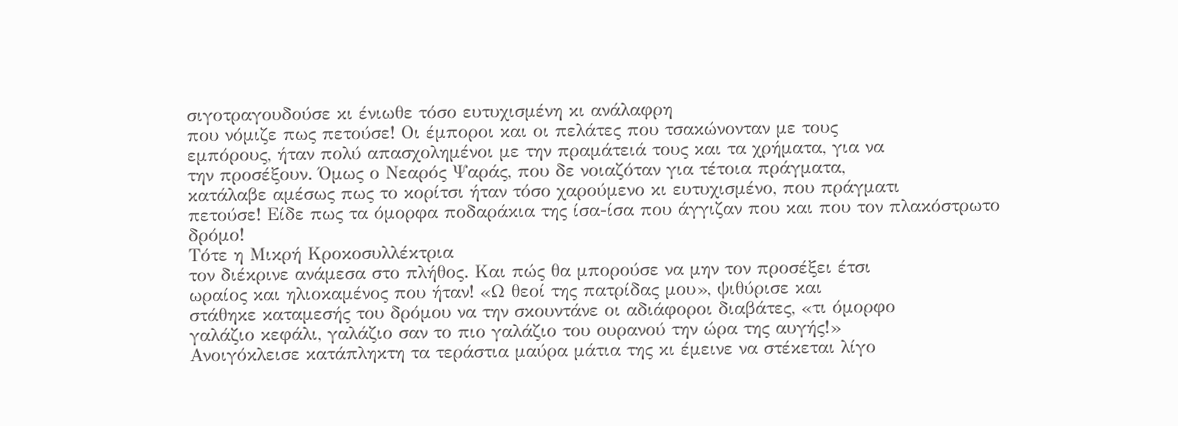σιγοτραγουδούσε κι ένιωθε τόσο ευτυχισμένη κι ανάλαφρη
που νόμιζε πως πετούσε! Οι έμποροι και οι πελάτες που τσακώνονταν με τους
εμπόρους, ήταν πολύ απασχολημένοι με την πραμάτειά τους και τα χρήματα, για να
την προσέξουν. Όμως ο Νεαρός Ψαράς, που δε νοιαζόταν για τέτοια πράγματα,
κατάλαβε αμέσως πως το κορίτσι ήταν τόσο χαρούμενο κι ευτυχισμένο, που πράγματι
πετούσε! Είδε πως τα όμορφα ποδαράκια της ίσα-ίσα που άγγιζαν που και που τον πλακόστρωτο
δρόμο!
Τότε η Μικρή Κροκοσυλλέκτρια
τον διέκρινε ανάμεσα στο πλήθος. Και πώς θα μπορούσε να μην τον προσέξει έτσι
ωραίος και ηλιοκαμένος που ήταν! «Ω θεοί της πατρίδας μου», ψιθύρισε και
στάθηκε καταμεσής του δρόμου να την σκουντάνε οι αδιάφοροι διαβάτες, «τι όμορφο
γαλάζιο κεφάλι, γαλάζιο σαν το πιο γαλάζιο του ουρανού την ώρα της αυγής!»
Ανοιγόκλεισε κατάπληκτη τα τεράστια μαύρα μάτια της κι έμεινε να στέκεται λίγο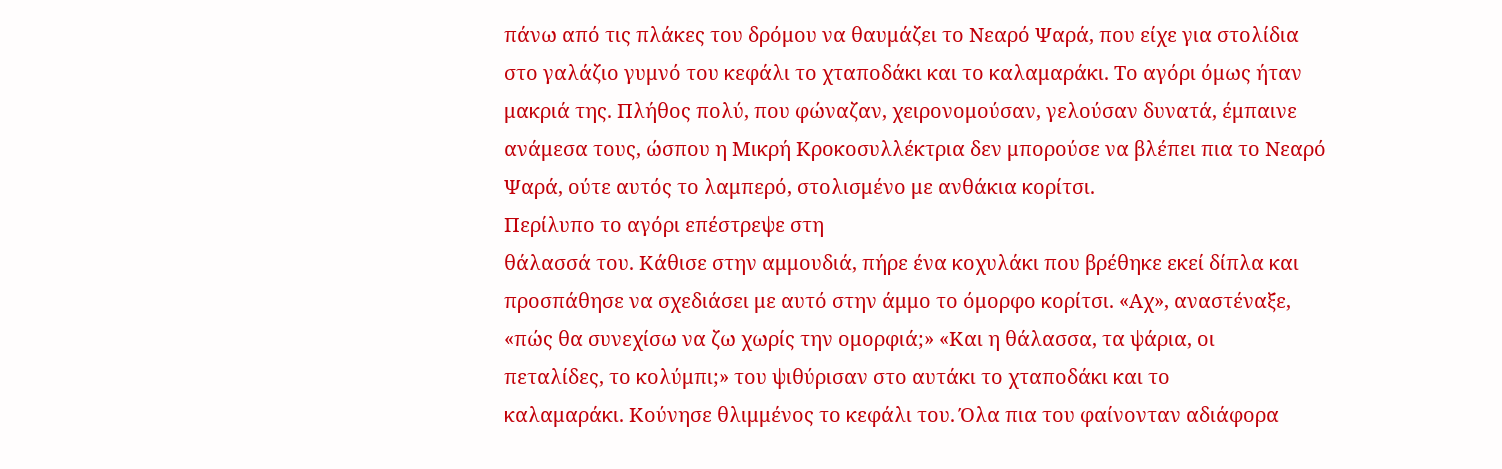πάνω από τις πλάκες του δρόμου να θαυμάζει το Νεαρό Ψαρά, που είχε για στολίδια
στο γαλάζιο γυμνό του κεφάλι το χταποδάκι και το καλαμαράκι. Το αγόρι όμως ήταν
μακριά της. Πλήθος πολύ, που φώναζαν, χειρονομούσαν, γελούσαν δυνατά, έμπαινε
ανάμεσα τους, ώσπου η Μικρή Κροκοσυλλέκτρια δεν μπορούσε να βλέπει πια το Νεαρό
Ψαρά, ούτε αυτός το λαμπερό, στολισμένο με ανθάκια κορίτσι.
Περίλυπο το αγόρι επέστρεψε στη
θάλασσά του. Κάθισε στην αμμουδιά, πήρε ένα κοχυλάκι που βρέθηκε εκεί δίπλα και
προσπάθησε να σχεδιάσει με αυτό στην άμμο το όμορφο κορίτσι. «Αχ», αναστέναξε,
«πώς θα συνεχίσω να ζω χωρίς την ομορφιά;» «Και η θάλασσα, τα ψάρια, οι
πεταλίδες, το κολύμπι;» του ψιθύρισαν στο αυτάκι το χταποδάκι και το
καλαμαράκι. Κούνησε θλιμμένος το κεφάλι του. Όλα πια του φαίνονταν αδιάφορα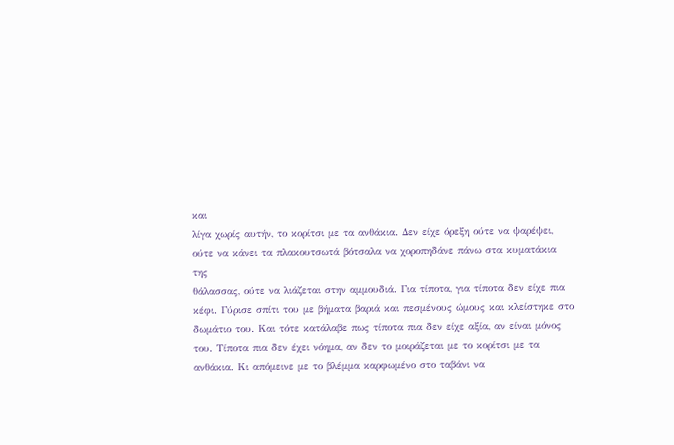και
λίγα χωρίς αυτήν, το κορίτσι με τα ανθάκια. Δεν είχε όρεξη ούτε να ψαρέψει,
ούτε να κάνει τα πλακουτσωτά βότσαλα να χοροπηδάνε πάνω στα κυματάκια της
θάλασσας, ούτε να λιάζεται στην αμμουδιά. Για τίποτα, για τίποτα δεν είχε πια
κέφι. Γύρισε σπίτι του με βήματα βαριά και πεσμένους ώμους και κλείστηκε στο
δωμάτιο του. Και τότε κατάλαβε πως τίποτα πια δεν είχε αξία, αν είναι μόνος
του. Τίποτα πια δεν έχει νόημα, αν δεν το μοιράζεται με το κορίτσι με τα
ανθάκια. Κι απόμεινε με το βλέμμα καρφωμένο στο ταβάνι να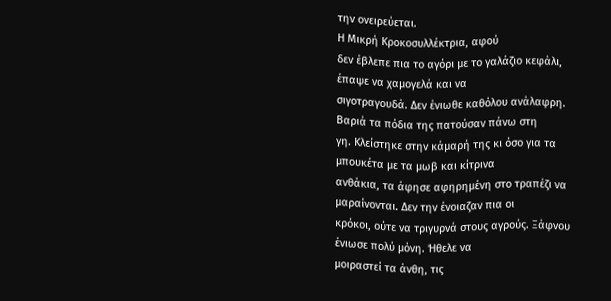την ονειρεύεται.
Η Μικρή Κροκοσυλλέκτρια, αφού
δεν έβλεπε πια το αγόρι με το γαλάζιο κεφάλι, έπαψε να χαμογελά και να
σιγοτραγουδά. Δεν ένιωθε καθόλου ανάλαφρη. Βαριά τα πόδια της πατούσαν πάνω στη
γη. Κλείστηκε στην κάμαρή της κι όσο για τα μπουκέτα με τα μωβ και κίτρινα
ανθάκια, τα άφησε αφηρημένη στο τραπέζι να μαραίνονται. Δεν την ένοιαζαν πια οι
κρόκοι, ούτε να τριγυρνά στους αγρούς. Ξάφνου ένιωσε πολύ μόνη. Ήθελε να
μοιραστεί τα άνθη, τις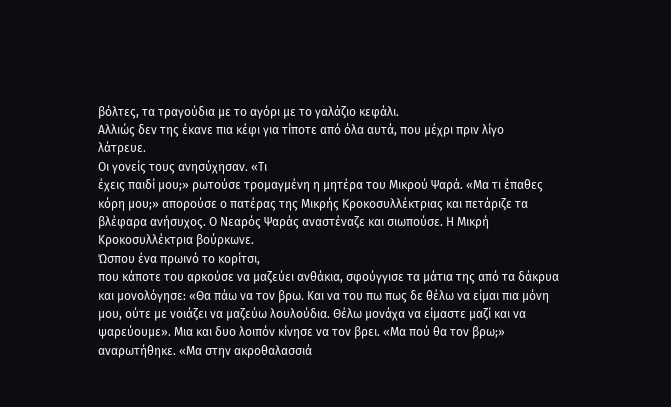βόλτες, τα τραγούδια με το αγόρι με το γαλάζιο κεφάλι.
Αλλιώς δεν της έκανε πια κέφι για τίποτε από όλα αυτά, που μέχρι πριν λίγο
λάτρευε.
Οι γονείς τους ανησύχησαν. «Τι
έχεις παιδί μου;» ρωτούσε τρομαγμένη η μητέρα του Μικρού Ψαρά. «Μα τι έπαθες
κόρη μου;» απορούσε ο πατέρας της Μικρής Κροκοσυλλέκτριας και πετάριζε τα
βλέφαρα ανήσυχος. Ο Νεαρός Ψαράς αναστέναζε και σιωπούσε. Η Μικρή
Κροκοσυλλέκτρια βούρκωνε.
Ώσπου ένα πρωινό το κορίτσι,
που κάποτε του αρκούσε να μαζεύει ανθάκια, σφούγγισε τα μάτια της από τα δάκρυα
και μονολόγησε: «Θα πάω να τον βρω. Και να του πω πως δε θέλω να είμαι πια μόνη
μου, ούτε με νοιάζει να μαζεύω λουλούδια. Θέλω μονάχα να είμαστε μαζί και να
ψαρεύουμε». Μια και δυο λοιπόν κίνησε να τον βρει. «Μα πού θα τον βρω;»
αναρωτήθηκε. «Μα στην ακροθαλασσιά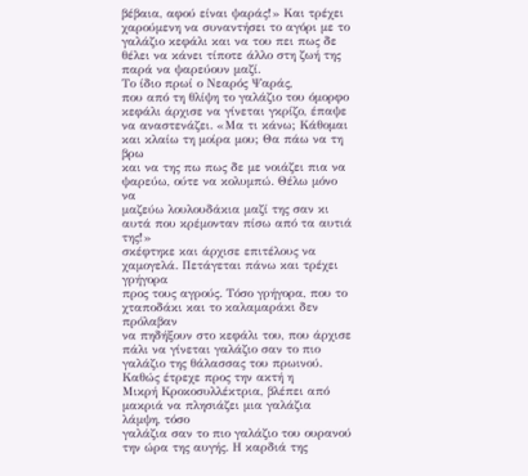βέβαια, αφού είναι ψαράς!» Και τρέχει
χαρούμενη να συναντήσει το αγόρι με το γαλάζιο κεφάλι και να του πει πως δε
θέλει να κάνει τίποτε άλλο στη ζωή της παρά να ψαρεύουν μαζί.
Το ίδιο πρωί ο Νεαρός Ψαράς,
που από τη θλίψη το γαλάζιο του όμορφο κεφάλι άρχισε να γίνεται γκρίζο, έπαψε
να αναστενάζει. «Μα τι κάνω; Κάθομαι και κλαίω τη μοίρα μου; Θα πάω να τη βρω
και να της πω πως δε με νοιάζει πια να ψαρεύω, ούτε να κολυμπώ. Θέλω μόνο να
μαζεύω λουλουδάκια μαζί της σαν κι αυτά που κρέμονταν πίσω από τα αυτιά της!»
σκέφτηκε και άρχισε επιτέλους να χαμογελά. Πετάγεται πάνω και τρέχει γρήγορα
προς τους αγρούς. Τόσο γρήγορα, που το χταποδάκι και το καλαμαράκι δεν πρόλαβαν
να πηδήξουν στο κεφάλι του, που άρχισε πάλι να γίνεται γαλάζιο σαν το πιο
γαλάζιο της θάλασσας του πρωινού.
Καθώς έτρεχε προς την ακτή η
Μικρή Κροκοσυλλέκτρια, βλέπει από μακριά να πλησιάζει μια γαλάζια λάμψη, τόσο
γαλάζια σαν το πιο γαλάζιο του ουρανού την ώρα της αυγής. Η καρδιά της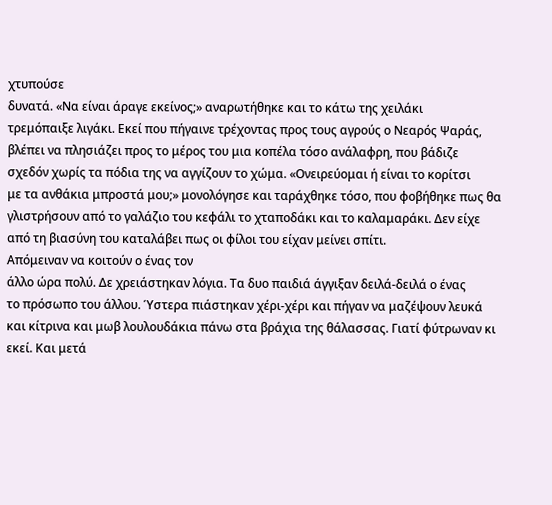χτυπούσε
δυνατά. «Να είναι άραγε εκείνος;» αναρωτήθηκε και το κάτω της χειλάκι
τρεμόπαιξε λιγάκι. Εκεί που πήγαινε τρέχοντας προς τους αγρούς ο Νεαρός Ψαράς,
βλέπει να πλησιάζει προς το μέρος του μια κοπέλα τόσο ανάλαφρη, που βάδιζε
σχεδόν χωρίς τα πόδια της να αγγίζουν το χώμα. «Ονειρεύομαι ή είναι το κορίτσι
με τα ανθάκια μπροστά μου;» μονολόγησε και ταράχθηκε τόσο, που φοβήθηκε πως θα
γλιστρήσουν από το γαλάζιο του κεφάλι το χταποδάκι και το καλαμαράκι. Δεν είχε
από τη βιασύνη του καταλάβει πως οι φίλοι του είχαν μείνει σπίτι.
Απόμειναν να κοιτούν ο ένας τον
άλλο ώρα πολύ. Δε χρειάστηκαν λόγια. Τα δυο παιδιά άγγιξαν δειλά-δειλά ο ένας
το πρόσωπο του άλλου. Ύστερα πιάστηκαν χέρι-χέρι και πήγαν να μαζέψουν λευκά
και κίτρινα και μωβ λουλουδάκια πάνω στα βράχια της θάλασσας. Γιατί φύτρωναν κι
εκεί. Και μετά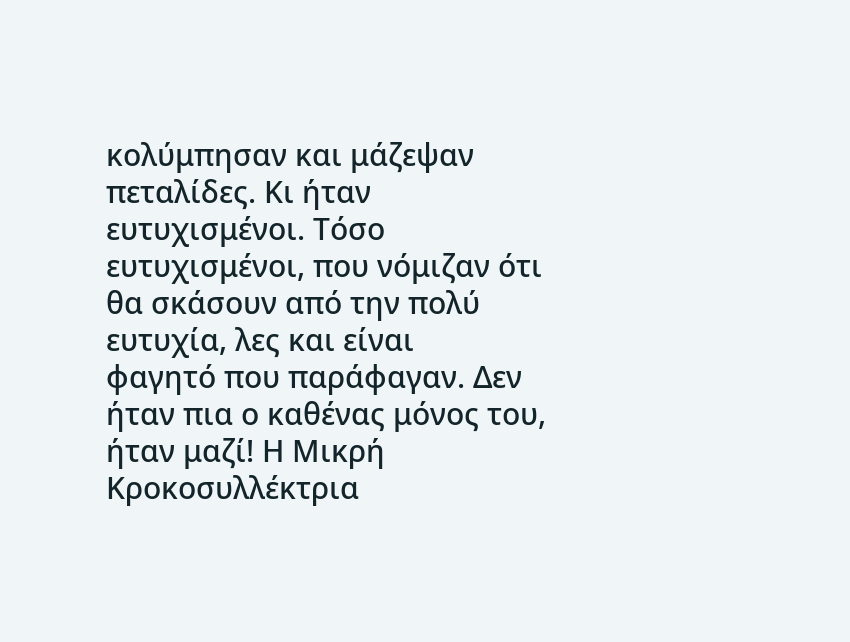κολύμπησαν και μάζεψαν πεταλίδες. Κι ήταν ευτυχισμένοι. Τόσο
ευτυχισμένοι, που νόμιζαν ότι θα σκάσουν από την πολύ ευτυχία, λες και είναι
φαγητό που παράφαγαν. Δεν ήταν πια ο καθένας μόνος του, ήταν μαζί! Η Μικρή
Κροκοσυλλέκτρια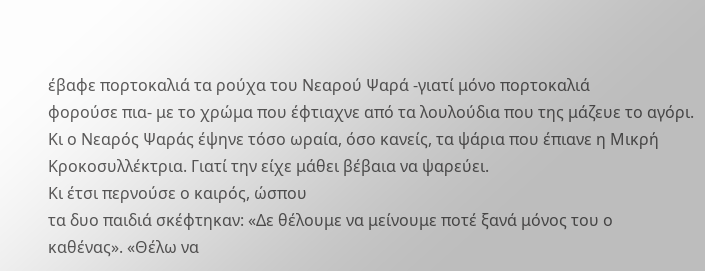έβαφε πορτοκαλιά τα ρούχα του Νεαρού Ψαρά -γιατί μόνο πορτοκαλιά
φορούσε πια- με το χρώμα που έφτιαχνε από τα λουλούδια που της μάζευε το αγόρι.
Κι ο Νεαρός Ψαράς έψηνε τόσο ωραία, όσο κανείς, τα ψάρια που έπιανε η Μικρή
Κροκοσυλλέκτρια. Γιατί την είχε μάθει βέβαια να ψαρεύει.
Κι έτσι περνούσε ο καιρός, ώσπου
τα δυο παιδιά σκέφτηκαν: «Δε θέλουμε να μείνουμε ποτέ ξανά μόνος του ο
καθένας». «Θέλω να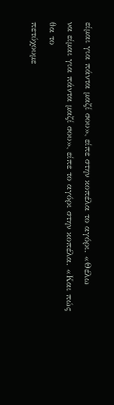είμαι για πάντα μαζί σου», είπε στην κοπέλα το αγόρι. «Θέλω
να είμαι για πάντα μαζί σου», είπε το αγόρι στην κοπέλα. «Και πώς θα το
πετύχουμε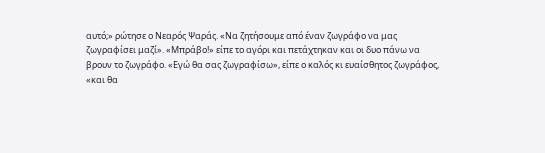αυτό;» ρώτησε ο Νεαρός Ψαράς. «Να ζητήσουμε από έναν ζωγράφο να μας
ζωγραφίσει μαζί». «Μπράβο!» είπε το αγόρι και πετάχτηκαν και οι δυο πάνω να
βρουν το ζωγράφο. «Εγώ θα σας ζωγραφίσω», είπε ο καλός κι ευαίσθητος ζωγράφος,
«και θα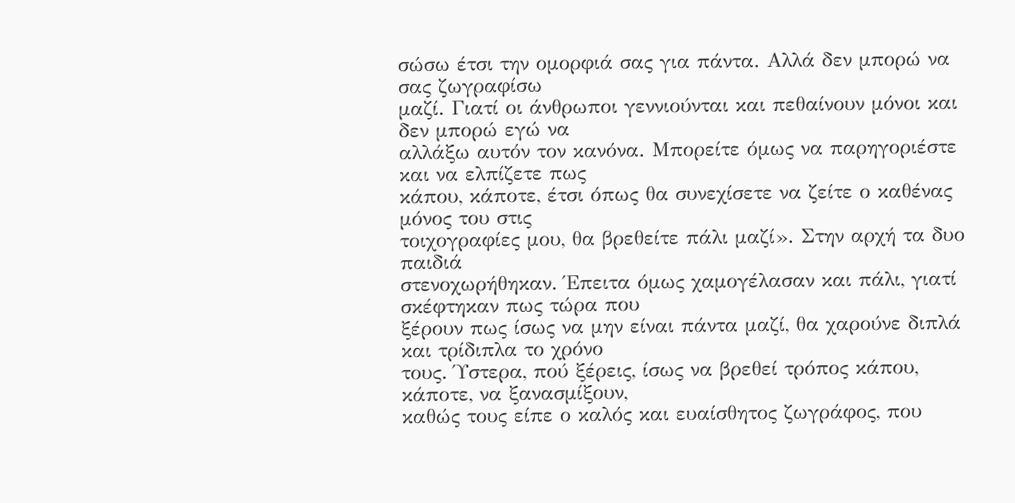σώσω έτσι την ομορφιά σας για πάντα. Αλλά δεν μπορώ να σας ζωγραφίσω
μαζί. Γιατί οι άνθρωποι γεννιούνται και πεθαίνουν μόνοι και δεν μπορώ εγώ να
αλλάξω αυτόν τον κανόνα. Μπορείτε όμως να παρηγοριέστε και να ελπίζετε πως
κάπου, κάποτε, έτσι όπως θα συνεχίσετε να ζείτε ο καθένας μόνος του στις
τοιχογραφίες μου, θα βρεθείτε πάλι μαζί». Στην αρχή τα δυο παιδιά
στενοχωρήθηκαν. Έπειτα όμως χαμογέλασαν και πάλι, γιατί σκέφτηκαν πως τώρα που
ξέρουν πως ίσως να μην είναι πάντα μαζί, θα χαρούνε διπλά και τρίδιπλα το χρόνο
τους. Ύστερα, πού ξέρεις, ίσως να βρεθεί τρόπος κάπου, κάποτε, να ξανασμίξουν,
καθώς τους είπε ο καλός και ευαίσθητος ζωγράφος, που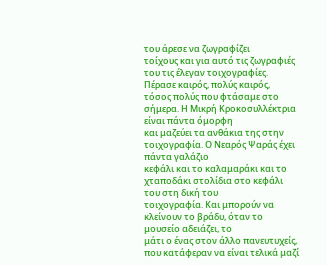του άρεσε να ζωγραφίζει
τοίχους και για αυτό τις ζωγραφιές του τις έλεγαν τοιχογραφίες.
Πέρασε καιρός, πολύς καιρός,
τόσος πολύς που φτάσαμε στο σήμερα. Η Μικρή Κροκοσυλλέκτρια είναι πάντα όμορφη
και μαζεύει τα ανθάκια της στην τοιχογραφία. Ο Νεαρός Ψαράς έχει πάντα γαλάζιο
κεφάλι και το καλαμαράκι και το χταποδάκι στολίδια στο κεφάλι του στη δική του
τοιχογραφία. Και μπορούν να κλείνουν το βράδυ, όταν το μουσείο αδειάζει, το
μάτι ο ένας στον άλλο πανευτυχείς, που κατάφεραν να είναι τελικά μαζί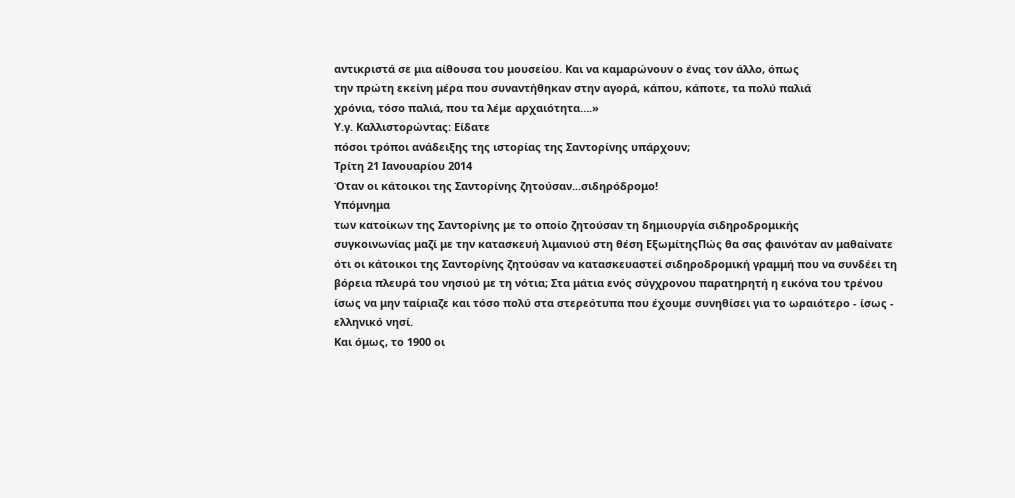αντικριστά σε μια αίθουσα του μουσείου. Και να καμαρώνουν ο ένας τον άλλο, όπως
την πρώτη εκείνη μέρα που συναντήθηκαν στην αγορά, κάπου, κάποτε, τα πολύ παλιά
χρόνια, τόσο παλιά, που τα λέμε αρχαιότητα….»
Υ.γ. Καλλιστορώντας: Είδατε
πόσοι τρόποι ανάδειξης της ιστορίας της Σαντορίνης υπάρχουν;
Τρίτη 21 Ιανουαρίου 2014
Όταν οι κάτοικοι της Σαντορίνης ζητούσαν...σιδηρόδρομο!
Υπόμνημα
των κατοίκων της Σαντορίνης με το οποίο ζητούσαν τη δημιουργία σιδηροδρομικής
συγκοινωνίας μαζί με την κατασκευή λιμανιού στη θέση ΕξωμίτηςΠώς θα σας φαινόταν αν μαθαίνατε ότι οι κάτοικοι της Σαντορίνης ζητούσαν να κατασκευαστεί σιδηροδρομική γραμμή που να συνδέει τη βόρεια πλευρά του νησιού με τη νότια; Στα μάτια ενός σύγχρονου παρατηρητή η εικόνα του τρένου ίσως να μην ταίριαζε και τόσο πολύ στα στερεότυπα που έχουμε συνηθίσει για το ωραιότερο - ίσως - ελληνικό νησί.
Και όμως, το 1900 οι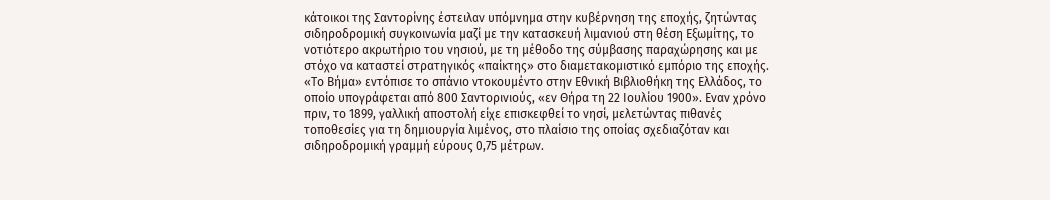κάτοικοι της Σαντορίνης έστειλαν υπόμνημα στην κυβέρνηση της εποχής, ζητώντας σιδηροδρομική συγκοινωνία μαζί με την κατασκευή λιμανιού στη θέση Εξωμίτης, το νοτιότερο ακρωτήριο του νησιού, με τη μέθοδο της σύμβασης παραχώρησης και με στόχο να καταστεί στρατηγικός «παίκτης» στο διαμετακομιστικό εμπόριο της εποχής.
«Το Βήμα» εντόπισε το σπάνιο ντοκουμέντο στην Εθνική Βιβλιοθήκη της Ελλάδος, το οποίο υπογράφεται από 800 Σαντορινιούς, «εν Θήρα τη 22 Ιουλίου 1900». Εναν χρόνο πριν, το 1899, γαλλική αποστολή είχε επισκεφθεί το νησί, μελετώντας πιθανές τοποθεσίες για τη δημιουργία λιμένος, στο πλαίσιο της οποίας σχεδιαζόταν και σιδηροδρομική γραμμή εύρους 0,75 μέτρων.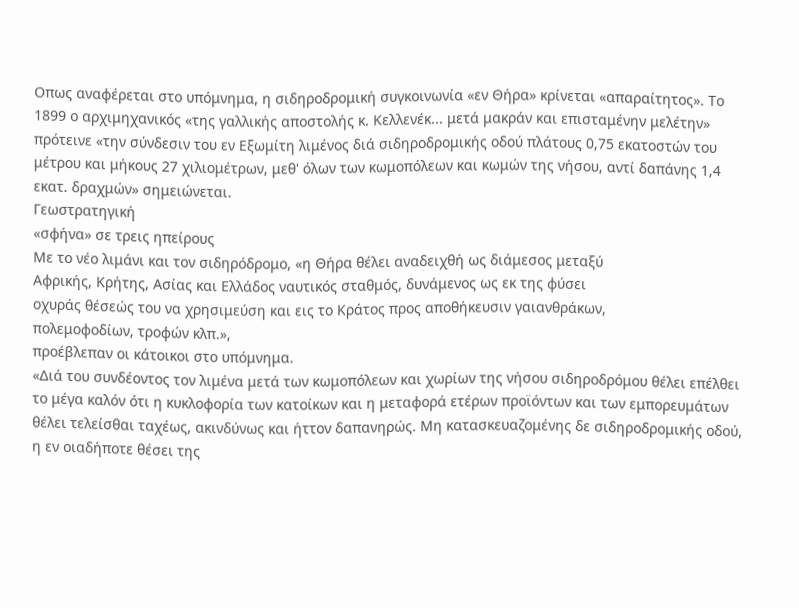Οπως αναφέρεται στο υπόμνημα, η σιδηροδρομική συγκοινωνία «εν Θήρα» κρίνεται «απαραίτητος». Το 1899 ο αρχιμηχανικός «της γαλλικής αποστολής κ. Κελλενέκ... μετά μακράν και επισταμένην μελέτην» πρότεινε «την σύνδεσιν του εν Εξωμίτη λιμένος διά σιδηροδρομικής οδού πλάτους 0,75 εκατοστών του μέτρου και μήκους 27 χιλιομέτρων, μεθ' όλων των κωμοπόλεων και κωμών της νήσου, αντί δαπάνης 1,4 εκατ. δραχμών» σημειώνεται.
Γεωστρατηγική
«σφήνα» σε τρεις ηπείρους
Με το νέο λιμάνι και τον σιδηρόδρομο, «η Θήρα θέλει αναδειχθή ως διάμεσος μεταξύ
Αφρικής, Κρήτης, Ασίας και Ελλάδος ναυτικός σταθμός, δυνάμενος ως εκ της φύσει
οχυράς θέσεώς του να χρησιμεύση και εις το Κράτος προς αποθήκευσιν γαιανθράκων,
πολεμοφοδίων, τροφών κλπ.»,
προέβλεπαν οι κάτοικοι στο υπόμνημα.
«Διά του συνδέοντος τον λιμένα μετά των κωμοπόλεων και χωρίων της νήσου σιδηροδρόμου θέλει επέλθει το μέγα καλόν ότι η κυκλοφορία των κατοίκων και η μεταφορά ετέρων προϊόντων και των εμπορευμάτων θέλει τελείσθαι ταχέως, ακινδύνως και ήττον δαπανηρώς. Μη κατασκευαζομένης δε σιδηροδρομικής οδού, η εν οιαδήποτε θέσει της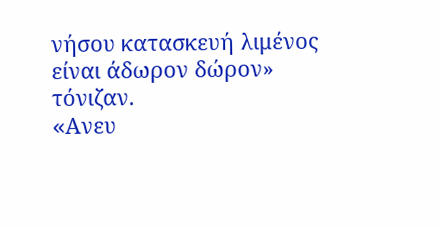νήσου κατασκευή λιμένος είναι άδωρον δώρον» τόνιζαν.
«Aνευ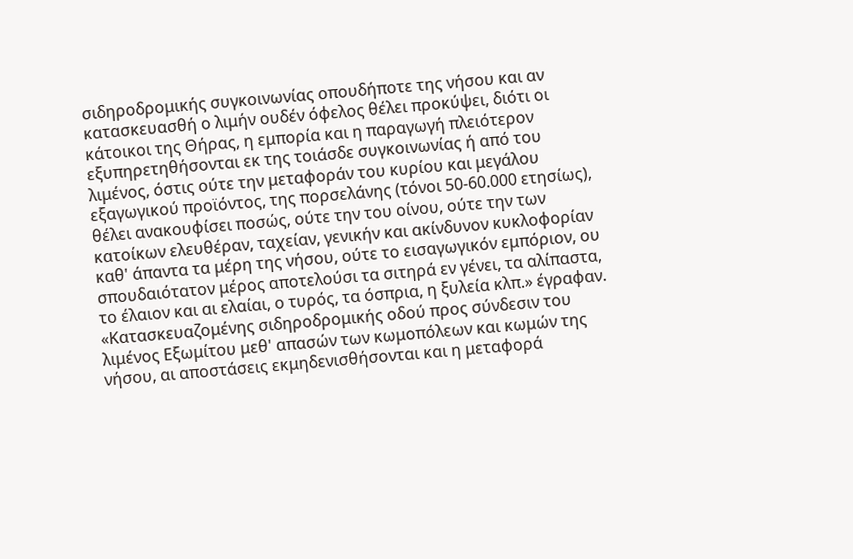σιδηροδρομικής συγκοινωνίας οπουδήποτε της νήσου και αν κατασκευασθή ο λιμήν ουδέν όφελος θέλει προκύψει, διότι οι κάτοικοι της Θήρας, η εμπορία και η παραγωγή πλειότερον εξυπηρετηθήσονται εκ της τοιάσδε συγκοινωνίας ή από του λιμένος, όστις ούτε την μεταφοράν του κυρίου και μεγάλου εξαγωγικού προϊόντος, της πορσελάνης (τόνοι 50-60.000 ετησίως), θέλει ανακουφίσει ποσώς, ούτε την του οίνου, ούτε την των κατοίκων ελευθέραν, ταχείαν, γενικήν και ακίνδυνον κυκλοφορίαν καθ' άπαντα τα μέρη της νήσου, ούτε το εισαγωγικόν εμπόριον, ου σπουδαιότατον μέρος αποτελούσι τα σιτηρά εν γένει, τα αλίπαστα, το έλαιον και αι ελαίαι, ο τυρός, τα όσπρια, η ξυλεία κλπ.» έγραφαν.
«Κατασκευαζομένης σιδηροδρομικής οδού προς σύνδεσιν του λιμένος Εξωμίτου μεθ' απασών των κωμοπόλεων και κωμών της νήσου, αι αποστάσεις εκμηδενισθήσονται και η μεταφορά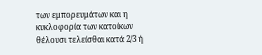των εμπορευμάτων και η κυκλοφορία των κατοίκων θέλουσι τελείσθαι κατά 2/3 ή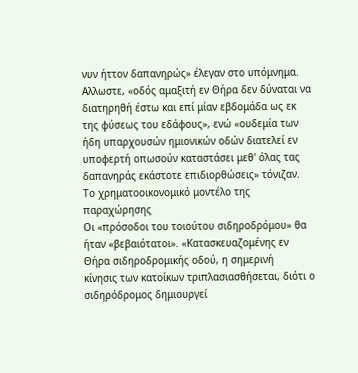νυν ήττον δαπανηρώς» έλεγαν στο υπόμνημα.
Aλλωστε, «οδός αμαξιτή εν Θήρα δεν δύναται να διατηρηθή έστω και επί μίαν εβδομάδα ως εκ της φύσεως του εδάφους», ενώ «ουδεμία των ήδη υπαρχουσών ημιονικών οδών διατελεί εν υποφερτή οπωσούν καταστάσει μεθ' όλας τας δαπανηράς εκάστοτε επιδιορθώσεις» τόνιζαν.
Το χρηματοοικονομικό μοντέλο της παραχώρησης
Οι «πρόσοδοι του τοιούτου σιδηροδρόμου» θα
ήταν «βεβαιότατοι». «Κατασκευαζομένης εν Θήρα σιδηροδρομικής οδού, η σημερινή
κίνησις των κατοίκων τριπλασιασθήσεται, διότι ο σιδηρόδρομος δημιουργεί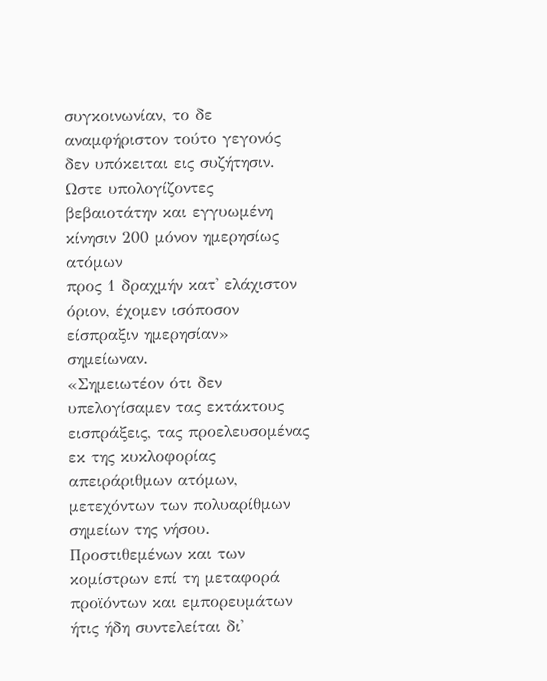συγκοινωνίαν, το δε αναμφήριστον τούτο γεγονός δεν υπόκειται εις συζήτησιν.
Ωστε υπολογίζοντες βεβαιοτάτην και εγγυωμένη κίνησιν 200 μόνον ημερησίως ατόμων
προς 1 δραχμήν κατ' ελάχιστον όριον, έχομεν ισόποσον είσπραξιν ημερησίαν» σημείωναν.
«Σημειωτέον ότι δεν υπελογίσαμεν τας εκτάκτους εισπράξεις, τας προελευσομένας εκ της κυκλοφορίας απειράριθμων ατόμων, μετεχόντων των πολυαρίθμων σημείων της νήσου. Προστιθεμένων και των κομίστρων επί τη μεταφορά προϊόντων και εμπορευμάτων ήτις ήδη συντελείται δι'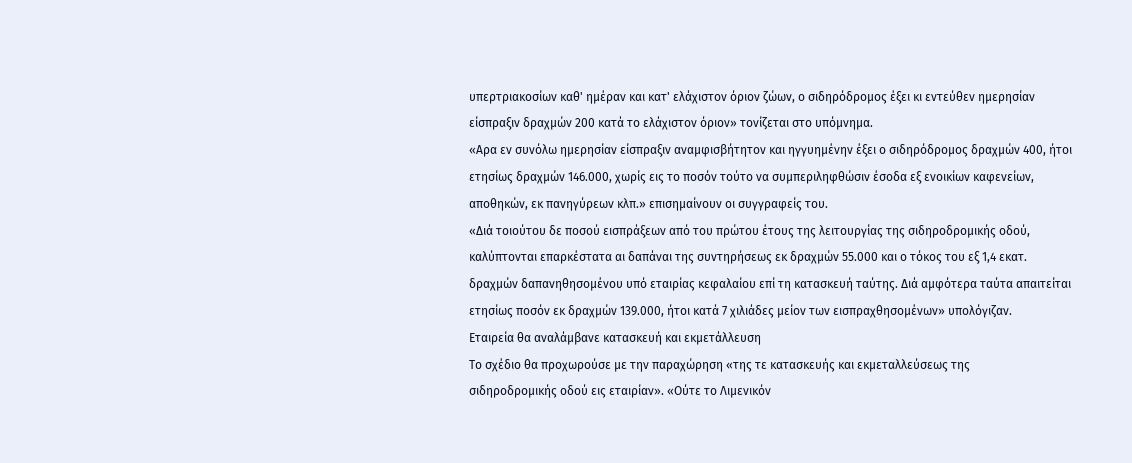υπερτριακοσίων καθ' ημέραν και κατ' ελάχιστον όριον ζώων, ο σιδηρόδρομος έξει κι εντεύθεν ημερησίαν είσπραξιν δραχμών 200 κατά το ελάχιστον όριον» τονίζεται στο υπόμνημα.
«Αρα εν συνόλω ημερησίαν είσπραξιν αναμφισβήτητον και ηγγυημένην έξει ο σιδηρόδρομος δραχμών 400, ήτοι ετησίως δραχμών 146.000, χωρίς εις το ποσόν τούτο να συμπεριληφθώσιν έσοδα εξ ενοικίων καφενείων, αποθηκών, εκ πανηγύρεων κλπ.» επισημαίνουν οι συγγραφείς του.
«Διά τοιούτου δε ποσού εισπράξεων από του πρώτου έτους της λειτουργίας της σιδηροδρομικής οδού, καλύπτονται επαρκέστατα αι δαπάναι της συντηρήσεως εκ δραχμών 55.000 και ο τόκος του εξ 1,4 εκατ. δραχμών δαπανηθησομένου υπό εταιρίας κεφαλαίου επί τη κατασκευή ταύτης. Διά αμφότερα ταύτα απαιτείται ετησίως ποσόν εκ δραχμών 139.000, ήτοι κατά 7 χιλιάδες μείον των εισπραχθησομένων» υπολόγιζαν.
Εταιρεία θα αναλάμβανε κατασκευή και εκμετάλλευση
Το σχέδιο θα προχωρούσε με την παραχώρηση «της τε κατασκευής και εκμεταλλεύσεως της
σιδηροδρομικής οδού εις εταιρίαν». «Ούτε το Λιμενικόν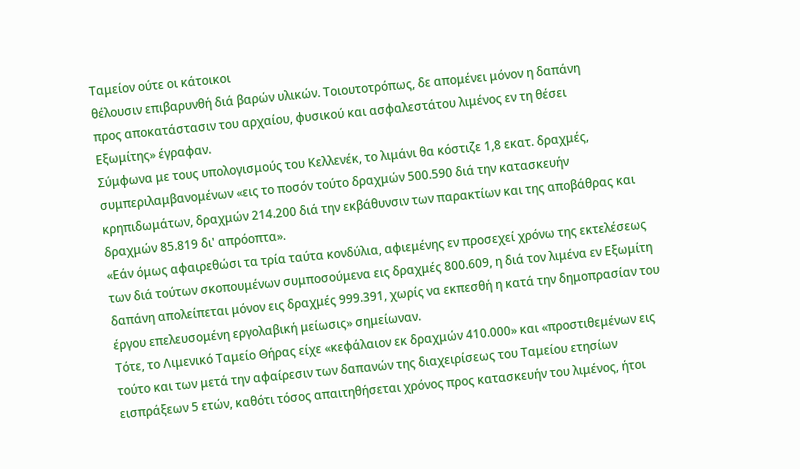Ταμείον ούτε οι κάτοικοι
θέλουσιν επιβαρυνθή διά βαρών υλικών. Τοιουτοτρόπως, δε απομένει μόνον η δαπάνη
προς αποκατάστασιν του αρχαίου, φυσικού και ασφαλεστάτου λιμένος εν τη θέσει
Εξωμίτης» έγραφαν.
Σύμφωνα με τους υπολογισμούς του Κελλενέκ, το λιμάνι θα κόστιζε 1,8 εκατ. δραχμές, συμπεριλαμβανομένων «εις το ποσόν τούτο δραχμών 500.590 διά την κατασκευήν κρηπιδωμάτων, δραχμών 214.200 διά την εκβάθυνσιν των παρακτίων και της αποβάθρας και δραχμών 85.819 δι' απρόοπτα».
«Εάν όμως αφαιρεθώσι τα τρία ταύτα κονδύλια, αφιεμένης εν προσεχεί χρόνω της εκτελέσεως των διά τούτων σκοπουμένων συμποσούμενα εις δραχμές 800.609, η διά τον λιμένα εν Εξωμίτη δαπάνη απολείπεται μόνον εις δραχμές 999.391, χωρίς να εκπεσθή η κατά την δημοπρασίαν του έργου επελευσομένη εργολαβική μείωσις» σημείωναν.
Τότε, το Λιμενικό Ταμείο Θήρας είχε «κεφάλαιον εκ δραχμών 410.000» και «προστιθεμένων εις τούτο και των μετά την αφαίρεσιν των δαπανών της διαχειρίσεως του Ταμείου ετησίων εισπράξεων 5 ετών, καθότι τόσος απαιτηθήσεται χρόνος προς κατασκευήν του λιμένος, ήτοι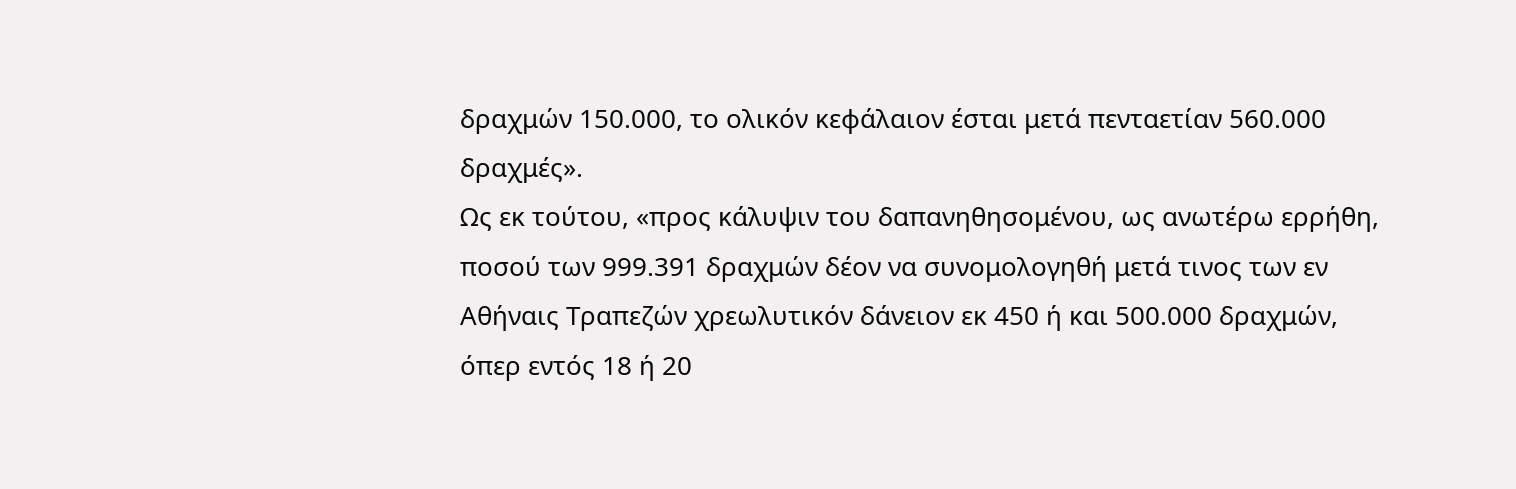δραχμών 150.000, το ολικόν κεφάλαιον έσται μετά πενταετίαν 560.000 δραχμές».
Ως εκ τούτου, «προς κάλυψιν του δαπανηθησομένου, ως ανωτέρω ερρήθη, ποσού των 999.391 δραχμών δέον να συνομολογηθή μετά τινος των εν Αθήναις Τραπεζών χρεωλυτικόν δάνειον εκ 450 ή και 500.000 δραχμών, όπερ εντός 18 ή 20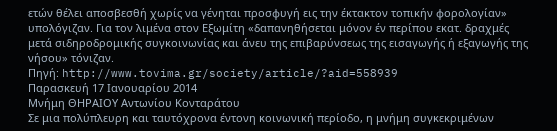ετών θέλει αποσβεσθή χωρίς να γένηται προσφυγή εις την έκτακτον τοπικήν φορολογίαν» υπολόγιζαν. Για τον λιμένα στον Εξωμίτη «δαπανηθήσεται μόνον έν περίπου εκατ. δραχμές μετά σιδηροδρομικής συγκοινωνίας και άνευ της επιβαρύνσεως της εισαγωγής ή εξαγωγής της νήσου» τόνιζαν.
Πηγή: http://www.tovima.gr/society/article/?aid=558939
Παρασκευή 17 Ιανουαρίου 2014
Μνήμη ΘΗΡΑΙΟΥ Αντωνίου Κονταράτου
Σε μια πολύπλευρη και ταυτόχρονα έντονη κοινωνική περίοδο, η μνήμη συγκεκριμένων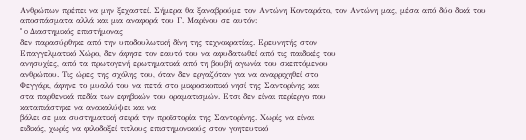Ανθρώπων πρέπει να μην ξεχαστεί. Σήμερα θα ξαναβρούμε τον Αντώνη Κονταράτο, τον Αντώνη μας, μέσα από δύο δικά του αποσπάσματα αλλά και μια αναφορά του Γ. Μαρίνου σε αυτόν:
" o Διαστημικός επιστήμονας
δεν παρασύρθηκε από την υποδουλωτική δίνη της τεχνοκρατίας. Ερευνητής στον
Επαγγελματικό Χώρο, δεν άφησε τον εαυτό του να αφυδατωθεί από τις παιδικές του
ανησυχίες, από τα πρωτογενή ερωτηματικά από τη βουβή αγωνία του σκεπτόμενου
ανθρώπου. Τις ώρες της σχόλης του, όταν δεν εργαζόταν για να αναρριχηθεί στο
Φεγγάρι, άφηνε το μυαλό του να πετά στο μικροσκοπικό νησί της Σαντορίνης και
στα παρθενικά πεδία των εφηβικών του οραματισμών. Ετσι δεν είναι περίεργο που
καταπιάστηκε να ανακαλύψει και να
βάλει σε μια συστηματική σειρά την προϊστορία της Σαντορίνης. Χωρίς να είναι
ειδικός, χωρίς να φιλοδοξεί τιτλους επιστημονικούς στον γοητευτικό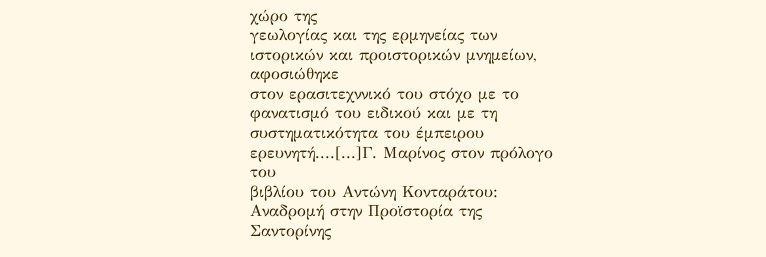χώρο της
γεωλογίας και της ερμηνείας των ιστορικών και προιστορικών μνημείων, αφοσιώθηκε
στον ερασιτεχννικό του στόχο με το φανατισμό του ειδικού και με τη
συστηματικότητα του έμπειρου ερευνητή....[...]Γ. Μαρίνος στον πρόλογο του
βιβλίου του Αντώνη Κονταράτου: Αναδρομή στην Προϊστορία της Σαντορίνης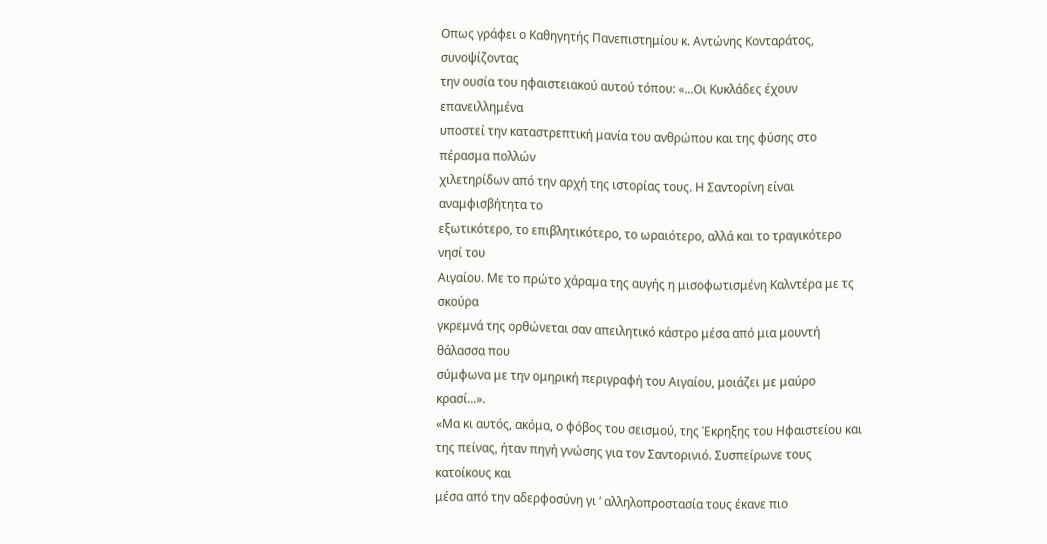Οπως γράφει ο Καθηγητής Πανεπιστημίου κ. Αντώνης Κονταράτος, συνοψίζοντας
την ουσία του ηφαιστειακού αυτού τόπου: «...Οι Κυκλάδες έχουν επανειλλημένα
υποστεί την καταστρεπτική μανία του ανθρώπου και της φύσης στο πέρασμα πολλών
χιλετηρίδων από την αρχή της ιστορίας τους. Η Σαντορίνη είναι αναμφισβήτητα το
εξωτικότερο, το επιβλητικότερο, το ωραιότερο, αλλά και το τραγικότερο νησί του
Αιγαίου. Με το πρώτο χάραμα της αυγής η μισοφωτισμένη Καλντέρα με τς σκούρα
γκρεμνά της ορθώνεται σαν απειλητικό κάστρο μέσα από μια μουντή θάλασσα που
σύμφωνα με την ομηρική περιγραφή του Αιγαίου, μοιάζει με μαύρο κρασί...».
«Μα κι αυτός, ακόμα, ο φόβος του σεισμού, της Έκρηξης του Ηφαιστείου και
της πείνας, ήταν πηγή γνώσης για τον Σαντορινιό. Συσπείρωνε τους κατοίκους και
μέσα από την αδερφοσύνη γι ‘ αλληλοπροστασία τους έκανε πιο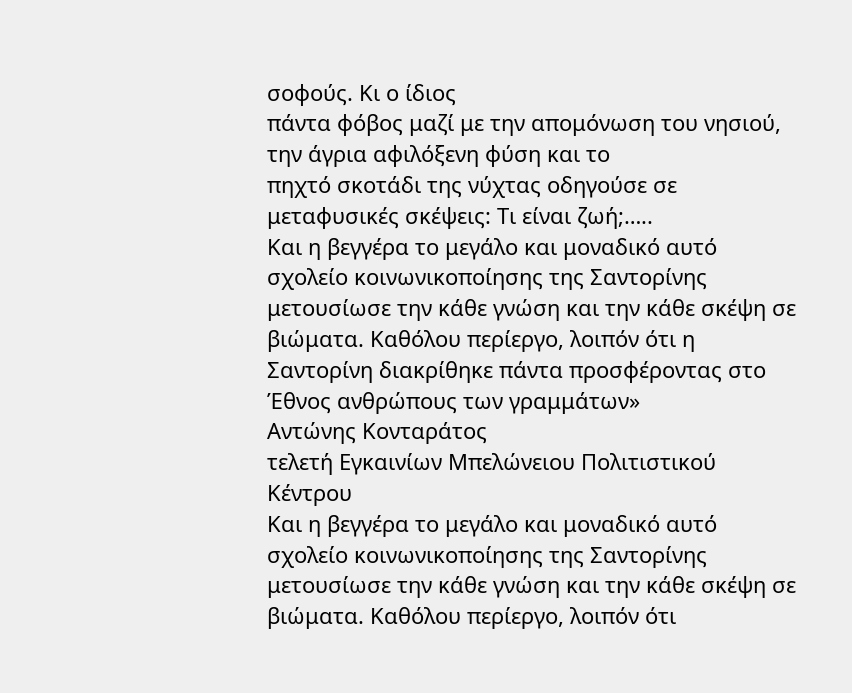σοφούς. Κι ο ίδιος
πάντα φόβος μαζί με την απομόνωση του νησιού, την άγρια αφιλόξενη φύση και το
πηχτό σκοτάδι της νύχτας οδηγούσε σε μεταφυσικές σκέψεις: Τι είναι ζωή;…..
Και η βεγγέρα το μεγάλο και μοναδικό αυτό σχολείο κοινωνικοποίησης της Σαντορίνης μετουσίωσε την κάθε γνώση και την κάθε σκέψη σε βιώματα. Καθόλου περίεργο, λοιπόν ότι η Σαντορίνη διακρίθηκε πάντα προσφέροντας στο Έθνος ανθρώπους των γραμμάτων»
Αντώνης Κονταράτος
τελετή Εγκαινίων Μπελώνειου Πολιτιστικού Κέντρου
Και η βεγγέρα το μεγάλο και μοναδικό αυτό σχολείο κοινωνικοποίησης της Σαντορίνης μετουσίωσε την κάθε γνώση και την κάθε σκέψη σε βιώματα. Καθόλου περίεργο, λοιπόν ότι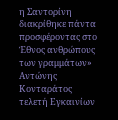η Σαντορίνη διακρίθηκε πάντα προσφέροντας στο Έθνος ανθρώπους των γραμμάτων»
Αντώνης Κονταράτος
τελετή Εγκαινίων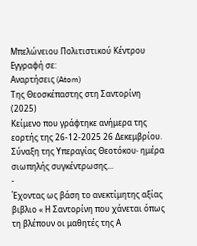Μπελώνειου Πολιτιστικού Κέντρου
Εγγραφή σε:
Αναρτήσεις (Atom)
Της Θεοσκέπαστης στη Σαντορίνη (2025)
Κείμενο που γράφτηκε ανήμερα της εορτής της 26-12-2025 26 Δεκεμβρίου. Σύναξη της Υπεραγίας Θεοτόκου∙ ημέρα σιωπηλής συγκέντρωσης...
-
Έχοντας ως βάση το ανεκτίμητης αξίας βιβλιο « Η Σαντορίνη που χάνεται όπως τη βλέπουν οι μαθητές της Α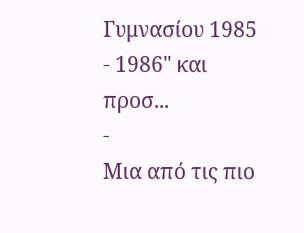Γυμνασίου 1985 - 1986" και προσ...
-
Μια από τις πιο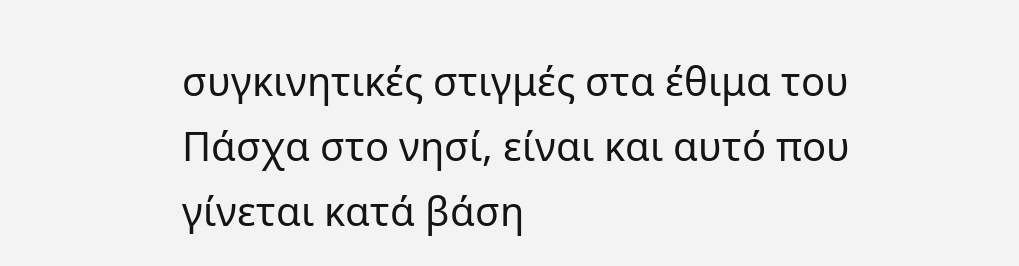συγκινητικές στιγμές στα έθιμα του Πάσχα στο νησί, είναι και αυτό που γίνεται κατά βάση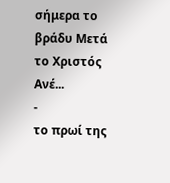σήμερα το βράδυ Μετά το Χριστός Ανέ...
-
το πρωί της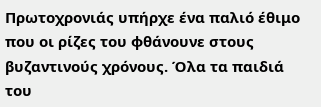Πρωτοχρονιάς υπήρχε ένα παλιό έθιμο που οι ρίζες του φθάνουνε στους βυζαντινούς χρόνους. Όλα τα παιδιά του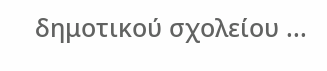δημοτικού σχολείου ...